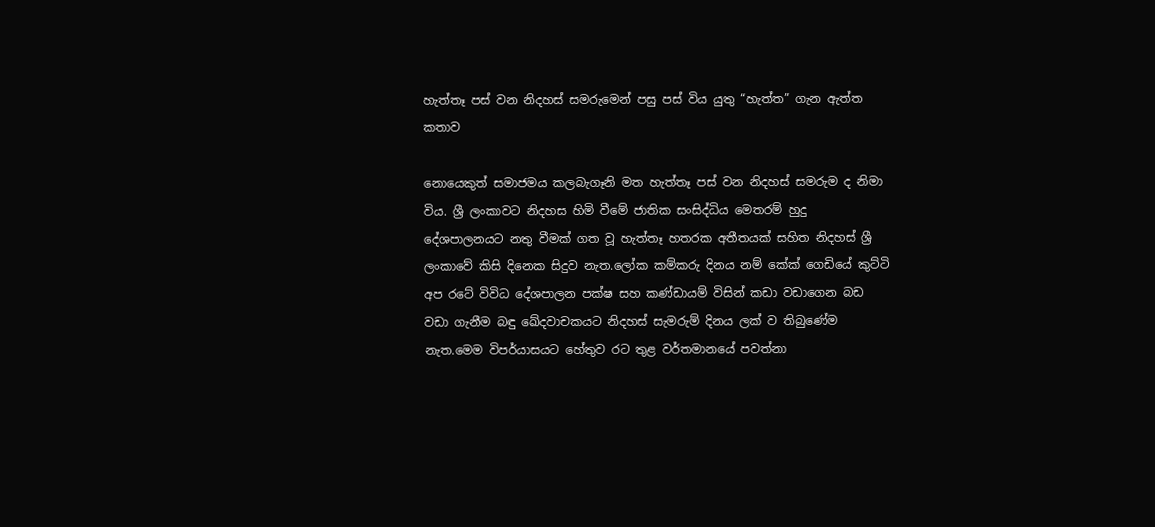හැත්තෑ පස් වන නිදහස් සමරුමෙන් පසු පස් විය යුතු “හැත්ත” ගැන ඇත්ත කතාව

නොයෙකුත් සමාජමය කලබැගෑනි මත හැත්තෑ පස් වන නිදහස් සමරුම ද නිමා විය. ශ්‍රී ලංකාවට නිදහස හිමි වීමේ ජාතික සංසිද්ධිය මෙතරම් හුදු දේශපාලනයට නතු වීමක් ගත වූ හැත්තෑ හතරක අතීතයක් සහිත නිදහස් ශ්‍රී ලංකාවේ කිසි දිනෙක සිදුව නැත.ලෝක කම්කරු දිනය නම් කේක් ගෙඩියේ කුට්ටි අප රටේ විවිධ දේශපාලන පක්ෂ සහ කණ්ඩායම් විසින් කඩා වඩාගෙන බඩ වඩා ගැනීම බඳු ඛේදවාචකයට නිදහස් සැමරුම් දිනය ලක් ව තිබුණේම නැත.මෙම විපර්යාසයට හේතුව රට තුළ වර්තමානයේ පවත්නා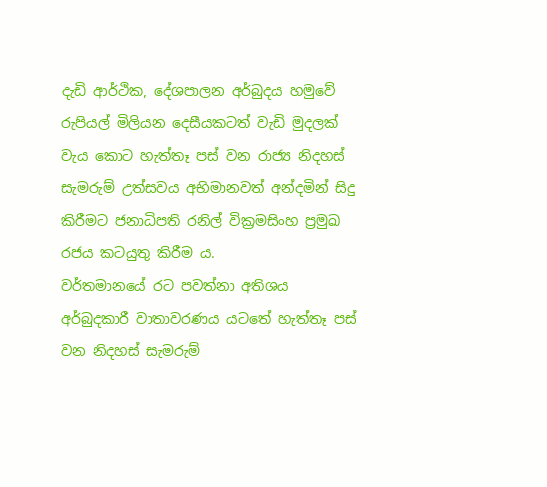දැඩි ආර්ථික, දේශපාලන අර්බුදය හමුවේ රුපියල් මිලියන දෙසීයකටත් වැඩි මුදලක් වැය කොට හැත්තෑ පස් වන රාජ්‍ය නිදහස් සැමරුම් උත්සවය අභිමානවත් අන්දමින් සිදු කිරීමට ජනාධිපති රනිල් වික්‍රමසිංහ ප්‍රමුඛ රජය කටයුතු කිරීම ය.
වර්තමානයේ රට පවත්නා අතිශය අර්බුදකාරී වාතාවරණය යටතේ හැත්තෑ පස් වන නිදහස් සැමරුම්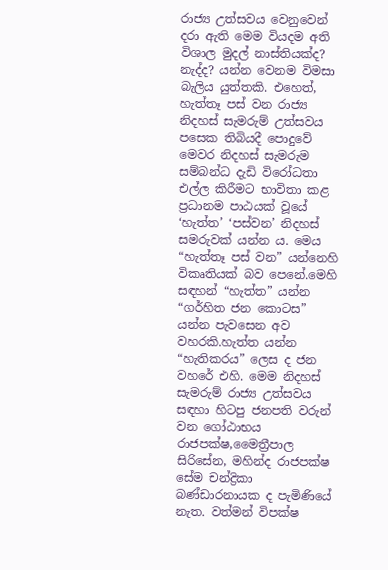රාජ්‍ය උත්සවය වෙනුවෙන් දරා ඇති මෙම වියදම අති විශාල මුදල් නාස්තියක්ද? නැද්ද? යන්න වෙනම විමසා බැලිය යුත්තකි. එහෙත්, හැත්තෑ පස් වන රාජ්‍ය නිදහස් සැමරුම් උත්සවය පසෙක තිබියදී පොදුවේ මෙවර නිදහස් සැමරුම සම්බන්ධ දැඩි විරෝධතා එල්ල කිරීමට භාවිතා කළ ප්‍රධානම පාඨයක් වූයේ ‘හැත්ත’ ‘පස්වන’ නිදහස් සමරුවක් යන්න ය. මෙය “හැත්තෑ පස් වන” යන්නෙහි විකෘතියක් බව පෙනේ.මෙහි සඳහන් “හැත්ත” යන්න “ගර්හිත ජන කොටස” යන්න පැවසෙන අව වහරකි.හැත්ත යන්න “හැතිකරය” ලෙස ද ජන වහරේ එහි. මෙම නිදහස් සැමරුම් රාජ්‍ය උත්සවය සඳහා හිටපු ජනපති වරුන් වන ගෝඨාභය රාජපක්ෂ,මෛත්‍රීපාල සිරිසේන, මහින්ද රාජපක්ෂ සේම චන්ද්‍රිකා බණ්ඩාරනායක ද පැමිණියේ නැත. වත්මන් විපක්ෂ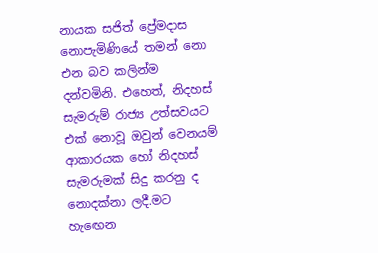නායක සජිත් ප්‍රේමදාස නොපැමිණියේ තමන් නො එන බව කලින්ම දන්වමිනි. එහෙත්, නිදහස් සැමරුම් රාජ්‍ය උත්සවයට එක් නොවූ ඔවුන් වෙනයම් ආකාරයක හෝ නිදහස් සැමරුමක් සිදු කරනු ද නොදක්නා ලදී.මට හැඟෙන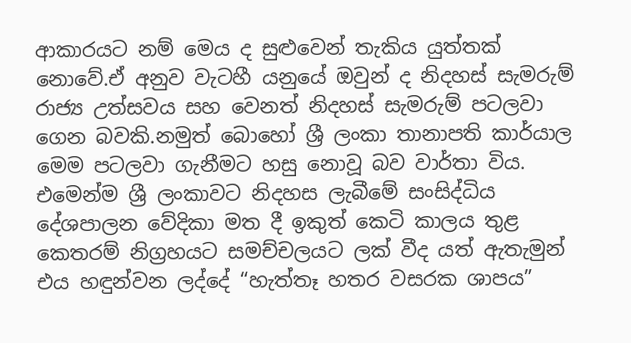ආකාරයට නම් මෙය ද සුළුවෙන් තැකිය යුත්තක් නොවේ.ඒ අනුව වැටහී යනුයේ ඔවුන් ද නිදහස් සැමරුම් රාජ්‍ය උත්සවය සහ වෙනත් නිදහස් සැමරුම් පටලවා ගෙන බවකි.නමුත් බොහෝ ශ්‍රී ලංකා තානාපති කාර්යාල මෙම පටලවා ගැනීමට හසු නොවූ බව වාර්තා විය.
එමෙන්ම ශ්‍රී ලංකාවට නිදහස ලැබීමේ සංසිද්ධිය දේශපාලන වේදිකා මත දී ඉකුත් කෙටි කාලය තුළ කෙතරම් නිග්‍රහයට සමච්චලයට ලක් වීද යත් ඇතැමුන් එය හඳුන්වන ලද්දේ “හැත්තෑ හතර වසරක ශාපය”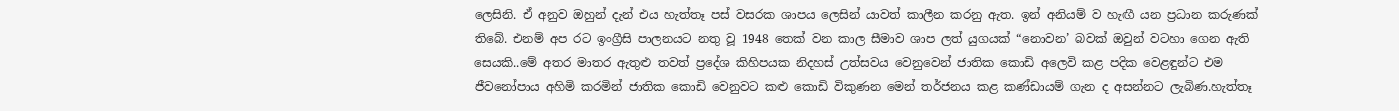ලෙසිනි. ඒ අනුව ඔහුන් දැන් එය හැත්තෑ පස් වසරක ශාපය ලෙසින් යාවත් කාලීන කරනු ඇත. ඉන් අනියම් ව හැඟී යන ප්‍රධාන කරුණක් තිබේ. එනම් අප රට ඉංග්‍රීසි පාලනයට නතු වූ 1948 තෙක් වන කාල සීමාව ශාප ලත් යුගයක් “නොවන’ බවක් ඔවුන් වටහා ගෙන ඇති සෙයකි..මේ අතර මාතර ඇතුළු තවත් ප්‍රදේශ කිහිපයක නිදහස් උත්සවය වෙනුවෙන් ජාතික කොඩි අලෙවි කළ පදික වෙළඳුන්ට එම ජීවනෝපාය අහිමි කරමින් ජාතික කොඩි වෙනුවට කළු කොඩි විකුණන මෙන් තර්ජනය කළ කණ්ඩායම් ගැන ද අසන්නට ලැබිණ.හැත්තෑ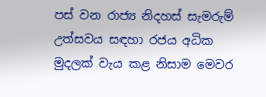පස් වන රාජ්‍ය නිදහස් සැමරුම් උත්සවය සඳහා රජය අධික මුදලක් වැය කළ නිසාම මෙවර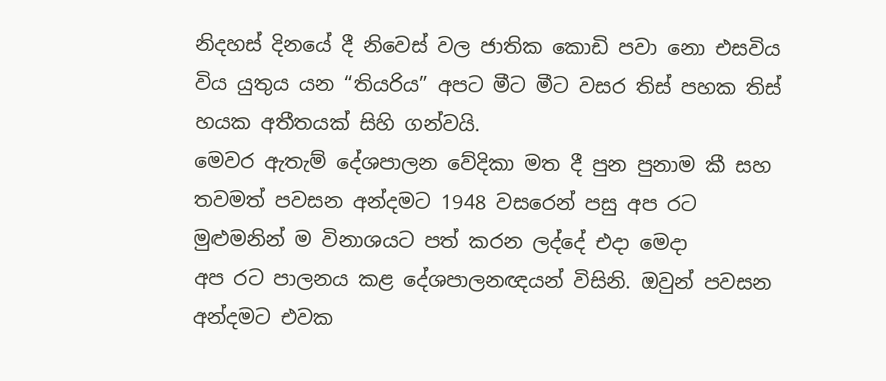නිදහස් දිනයේ දී නිවෙස් වල ජාතික කොඩි පවා නො එසවිය විය යුතුය යන “තියරිය” අපට මීට මීට වසර තිස් පහක තිස් හයක අතීතයක් සිහි ගන්වයි.
මෙවර ඇතැම් දේශපාලන වේදිකා මත දී පුන පුනාම කී සහ තවමත් පවසන අන්දමට 1948 වසරෙන් පසු අප රට මුළුමනින් ම විනාශයට පත් කරන ලද්දේ එදා මෙදා
අප රට පාලනය කළ දේශපාලනඥයන් විසිනි. ඔවුන් පවසන අන්දමට එවක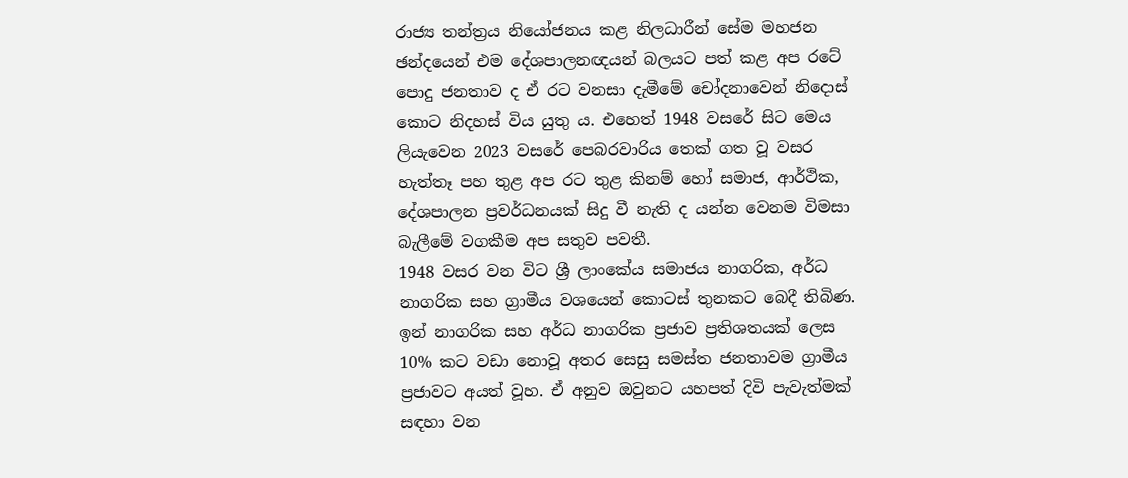රාජ්‍ය තන්ත්‍රය නියෝජනය කළ නිලධාරීන් සේම මහජන ඡන්දයෙන් එම දේශපාලනඥයන් බලයට පත් කළ අප රටේ පොදු ජනතාව ද ඒ රට වනසා දැමීමේ චෝදනාවෙන් නිදොස් කොට නිදහස් විය යුතු ය. එහෙත් 1948 වසරේ සිට මෙය ලියැවෙන 2023 වසරේ පෙබරවාරිය තෙක් ගත වූ වසර හැත්තෑ පහ තුළ අප රට තුළ කිනම් හෝ සමාජ, ආර්ථික, දේශපාලන ප්‍රවර්ධනයක් සිදු වී නැති ද යන්න වෙනම විමසා බැලීමේ වගකීම අප සතුව පවතී.
1948 වසර වන විට ශ්‍රී ලාංකේය සමාජය නාගරික, අර්ධ නාගරික සහ ග්‍රාමීය වශයෙන් කොටස් තුනකට බෙදී තිබිණ. ඉන් නාගරික සහ අර්ධ නාගරික ප්‍රජාව ප්‍රතිශතයක් ලෙස 10% කට වඩා නොවූ අතර සෙසු සමස්ත ජනතාවම ග්‍රාමීය ප්‍රජාවට අයත් වූහ. ඒ අනුව ඔවුනට යහපත් දිවි පැවැත්මක් සඳහා වන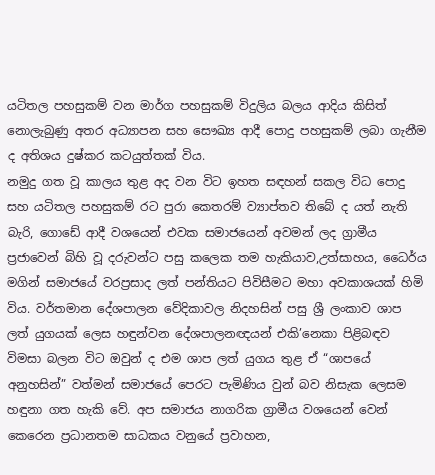යටිතල පහසුකම් වන මාර්ග පහසුකම් විදුලිය බලය ආදිය කිසිත් නොලැබුණු අතර අධ්‍යාපන සහ සෞඛ්‍ය ආදී පොදු පහසුකම් ලබා ගැනීම ද අතිශය දුෂ්කර කටයුත්තක් විය.
නමුදු ගත වූ කාලය තුළ අද වන විට ඉහත සඳහන් සකල විධ පොදු සහ යටිතල පහසුකම් රට පුරා කෙතරම් ව්‍යාප්තව තිබේ ද යත් නැති බැරි, ගොඩේ ආදී වශයෙන් එවක සමාජයෙන් අවමන් ලද ග්‍රාමීය ප්‍රජාවෙන් බිහි වූ දරුවන්ට පසු කලෙක තම හැකියාව,උත්සාහය, ධෛර්ය මගින් සමාජයේ වරප්‍රසාද ලත් පන්තියට පිවිසීමට මහා අවකාශයක් හිමි විය. වර්තමාන දේශපාලන වේදිකාවල නිදහසින් පසු ශ්‍රී ලංකාව ශාප ලත් යුගයක් ලෙස හඳුන්වන දේශපාලනඥයන් එකි’නෙකා පිළිබඳව විමසා බලන විට ඔවුන් ද එම ශාප ලත් යුගය තුළ ඒ “ශාපයේ අනුහසින්” වත්මන් සමාජයේ පෙරට පැමිණිය වුන් බව නිසැක ලෙසම හඳුනා ගත හැකි වේ. අප සමාජය නාගරික ග්‍රාමීය වශයෙන් වෙන් කෙරෙන ප්‍රධානතම සාධකය වනුයේ ප්‍රවාහන,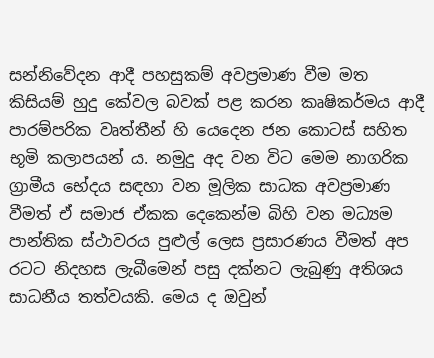සන්නිවේදන ආදී පහසුකම් අවප්‍රමාණ වීම මත කිසියම් හුදු කේවල බවක් පළ කරන කෘෂිකර්මය ආදී පාරම්පරික වෘත්තීන් හි යෙදෙන ජන කොටස් සහිත භූමි කලාපයන් ය. නමුදු අද වන විට මෙම නාගරික ග්‍රාමීය භේදය සඳහා වන මූලික සාධක අවප්‍රමාණ වීමත් ඒ සමාජ ඒකක දෙකෙන්ම බිහි වන මධ්‍යම පාන්තික ස්ථාවරය පුළුල් ලෙස ප්‍රසාරණය වීමත් අප රටට නිදහස ලැබීමෙන් පසු දක්නට ලැබුණු අතිශය සාධනීය තත්වයකි. මෙය ද ඔවුන්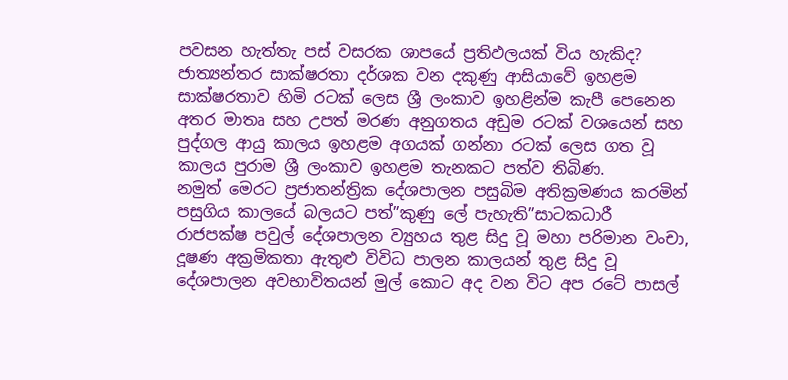පවසන හැත්තැ පස් වසරක ශාපයේ ප්‍රතිඵලයක් විය හැකිද?
ජාත්‍යන්තර සාක්ෂරතා දර්ශක වන දකුණු ආසියාවේ ඉහළම සාක්ෂරතාව හිමි රටක් ලෙස ශ්‍රී ලංකාව ඉහළින්ම කැපී පෙනෙන අතර මාතෘ සහ උපත් මරණ අනුගතය අඩුම රටක් වශයෙන් සහ පුද්ගල ආයු කාලය ඉහළම අගයක් ගන්නා රටක් ලෙස ගත වූ කාලය පුරාම ශ්‍රී ලංකාව ඉහළම තැනකට පත්ව තිබිණ.
නමුත් මෙරට ප්‍රජාතන්ත්‍රික දේශපාලන පසුබිම අතික්‍රමණය කරමින් පසුගිය කාලයේ බලයට පත්”කුණු ලේ පැහැති”සාටකධාරී රාජපක්ෂ පවුල් දේශපාලන ව්‍යුහය තුළ සිදු වූ මහා පරිමාන වංචා, දූෂණ අක්‍රමිකතා ඇතුළු විවිධ පාලන කාලයන් තුළ සිදු වූ දේශපාලන අවභාවිතයන් මුල් කොට අද වන විට අප රටේ පාසල්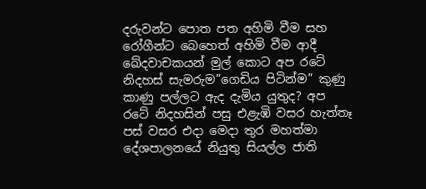දරුවන්ට පොත පත අහිමි වීම සහ රෝගීන්ට බෙහෙත් අහිමි වීම ආදී ඛේදවාචකයන් මුල් කොට අප රටේ නිදහස් සැමරුම”ගෙඩිය පිටින්ම” කුණු කාණු පල්ලට ඇද දැමිය යුතුද? අප රටේ නිදහසින් පසු එළැඹි වසර හැත්තෑ පස් වසර එදා මෙදා තුර මහත්මා දේශපාලනයේ නියුතු සියල්ල ජාති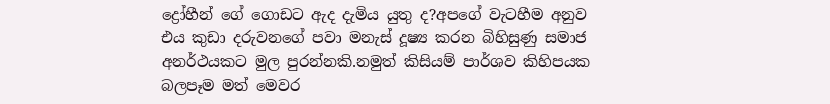ද්‍රෝහීන් ගේ ගොඩට ඇද දැමිය යුතු ද?අපගේ වැටහීම අනුව එය කුඩා දරුවනගේ පවා මනැස් දූෂ්‍ය කරන බිහිසුණු සමාජ අනර්ථයකට මුල පුරන්නකි.නමුත් කිසියම් පාර්ශව කිහිපයක බලපෑම මත් මෙවර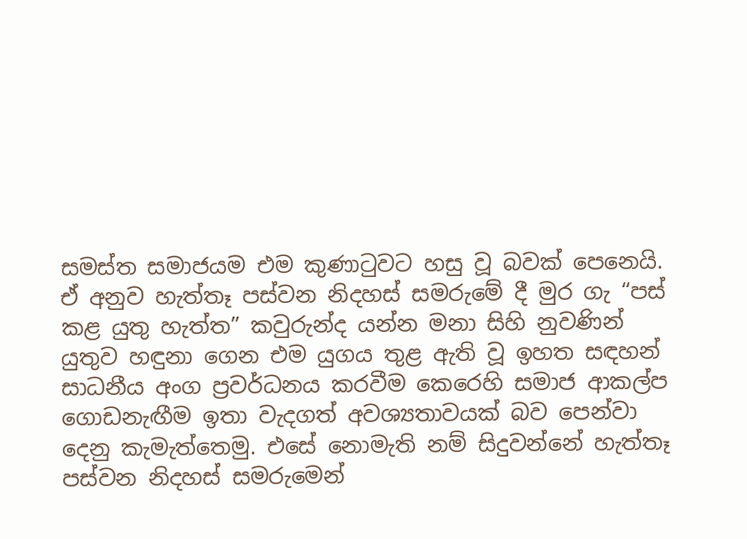සමස්ත සමාජයම එම කුණාටුවට හසු වූ බවක් පෙනෙයි.
ඒ අනුව හැත්තෑ පස්වන නිදහස් සමරුමේ දී මුර ගැ “පස් කළ යුතු හැත්ත” කවුරුන්ද යන්න මනා සිහි නුවණින් යුතුව හඳුනා ගෙන එම යුගය තුළ ඇති වූ ඉහත සඳහන් සාධනීය අංග ප්‍රවර්ධනය කරවීම කෙරෙහි සමාජ ආකල්ප ගොඩනැඟීම ඉතා වැදගත් අවශ්‍යතාවයක් බව පෙන්වා දෙනු කැමැත්තෙමු. එසේ නොමැති නම් සිදුවන්නේ හැත්තෑ පස්වන නිදහස් සමරුමෙන්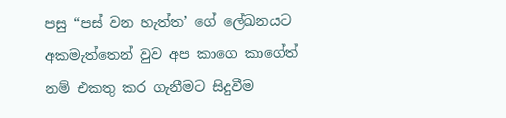පසු “පස් වන හැත්ත’ ගේ ලේඛනයට අකමැත්තෙන් වුව අප කාගෙ කාගේත් නම් එකතු කර ගැනීමට සිදුවීම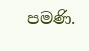පමණි.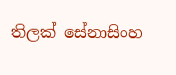තිලක් සේනාසිංහ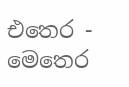එතෙර - මෙතෙර